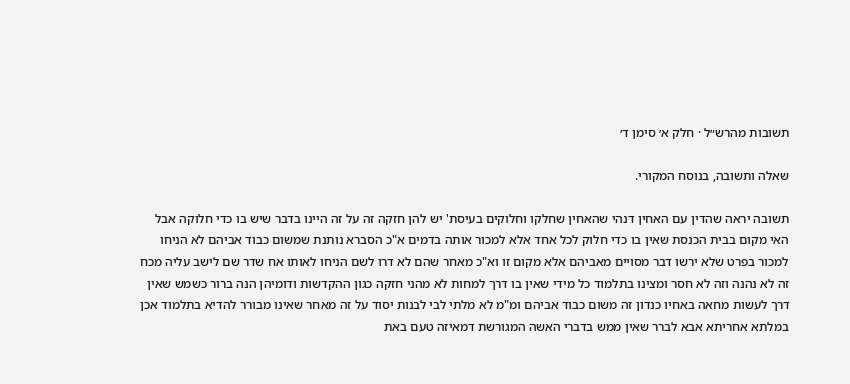תשובות מהרש״ל · חלק א׳ סימן ד׳

שאלה ותשובה, בנוסח המקורי.

תשובה יראה שהדין עם האחין דנהי שהאחין שחלקו וחלוקים בעיסת' יש להן חזקה זה על זה היינו בדבר שיש בו כדי חלוקה אבל האי מקום בבית הכנסת שאין בו כדי חלוק לכל אחד אלא למכור אותה בדמים א"כ הסברא נותנת שמשום כבוד אביהם לא הניחו למכור בפרט שלא ירשו דבר מסויים מאביהם אלא מקום זו וא"כ מאחר שהם לא דרו לשם הניחו לאותו אח שדר שם לישב עליה מכח זה לא נהנה וזה לא חסר ומצינו בתלמוד כל מידי שאין בו דרך למחות לא מהני חזקה כגון ההקדשות ודומיהן הנה ברור כשמש שאין דרך לעשות מחאה באחיו כנדון זה משום כבוד אביהם ומ"מ לא מלתי לבי לבנות יסוד על זה מאחר שאינו מבורר להדיא בתלמוד אכן במלתא אחריתא אבא לברר שאין ממש בדברי האשה המגורשת דמאיזה טעם באת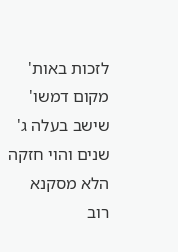לזכות באות' מקום דמשו' שישב בעלה ג' שנים והוי חזקה הלא מסקנא רוב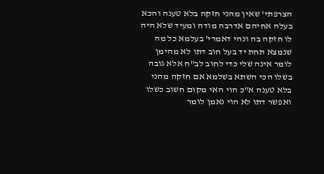הצרפתי' שאין מהני חזקה בלא טענה והכא בעלה אחיהם אדרבה מודה ומעיד שלא היה לו חזקה בה ונהי דאמרי' בעלמא כל מה שנמצא תחת יד בעל חוב דתו לא מהימן לומר אינה שלי כדי לחוב לב"ח אלא גובה בשלו הכי השתא בשלמא אם חזקה מהני בלא טענה א"כ הוי האי מקום חשוב כשלו ואפשר דתו לא הוי נאמן לומר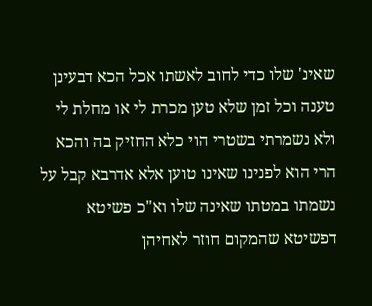שאינ' שלו כדי לחוב לאשתו אכל הכא דבעינן טענה וכל זמן שלא טען מכרת לי או מחלת לי ולא נשמרתי בשטרי הוי כלא החזיק בה והכא הרי הוא לפנינו שאינו טוען אלא אדרבא קבל על נשמתו במטתו שאינה שלו וא"כ פשיטא דפשיטא שהמקום חוזר לאחיהן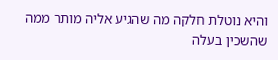והיא נוטלת חלקה מה שהגיע אליה מותר ממה שהשכין בעלה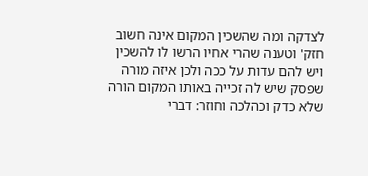לצדקה ומה שהשכין המקום אינה חשוב חזק' וטענה שהרי אחיו הרשו לו להשכין ויש להם עדות על ככה ולכן איזה מורה שפסק שיש לה זכייה באותו המקום הורה שלא כדק וכהלכה וחוזר: דברי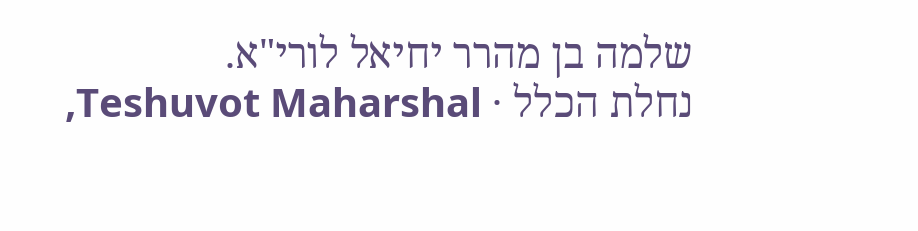שלמה בן מהרר יחיאל לורי"א.
נחלת הכלל · Teshuvot Maharshal,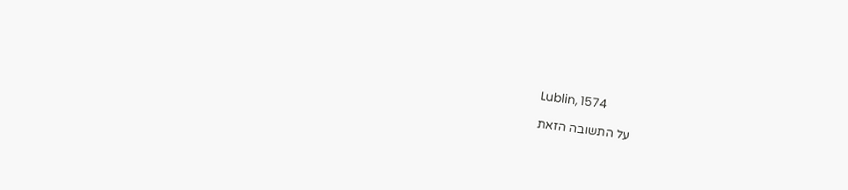Lublin, 1574

על התשובה הזאת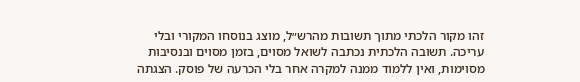זהו מקור הלכתי מתוך תשובות מהרש״ל, מוצג בנוסחו המקורי ובלי עריכה. תשובה הלכתית נכתבה לשואל מסוים, בזמן מסוים ובנסיבות מסוימות, ואין ללמוד ממנה למקרה אחר בלי הכרעה של פוסק. הצגתה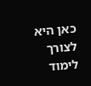כאן היא לצורך לימוד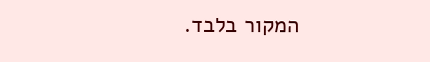המקור בלבד.